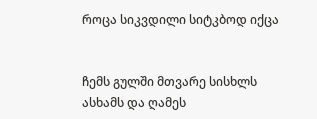როცა სიკვდილი სიტკბოდ იქცა


ჩემს გულში მთვარე სისხლს ასხამს და ღამეს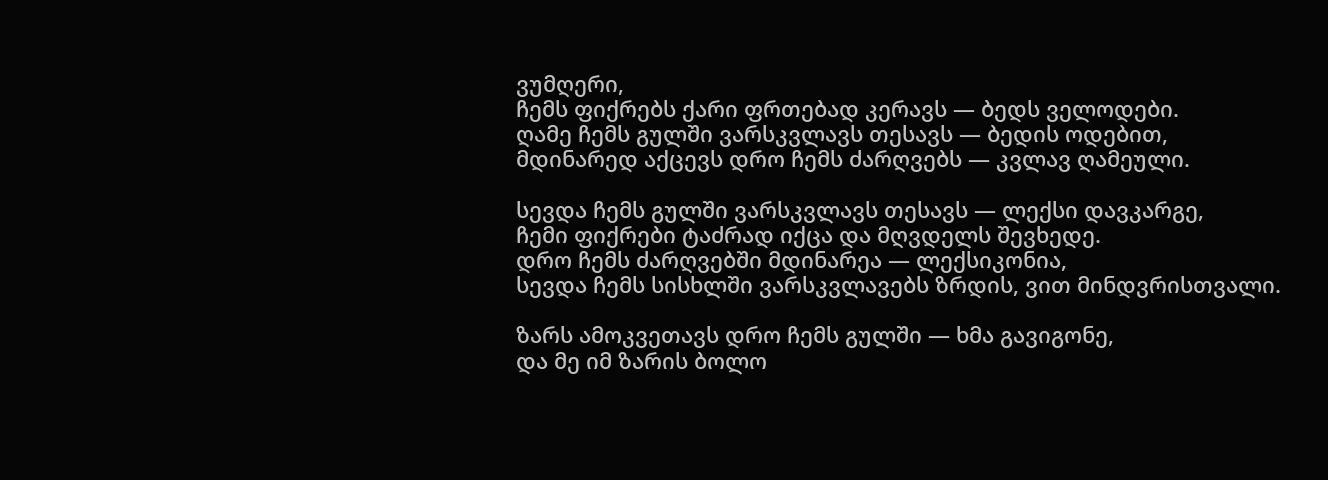ვუმღერი,
ჩემს ფიქრებს ქარი ფრთებად კერავს — ბედს ველოდები.
ღამე ჩემს გულში ვარსკვლავს თესავს — ბედის ოდებით,
მდინარედ აქცევს დრო ჩემს ძარღვებს — კვლავ ღამეული.

სევდა ჩემს გულში ვარსკვლავს თესავს — ლექსი დავკარგე,
ჩემი ფიქრები ტაძრად იქცა და მღვდელს შევხედე.
დრო ჩემს ძარღვებში მდინარეა — ლექსიკონია,
სევდა ჩემს სისხლში ვარსკვლავებს ზრდის, ვით მინდვრისთვალი.

ზარს ამოკვეთავს დრო ჩემს გულში — ხმა გავიგონე,
და მე იმ ზარის ბოლო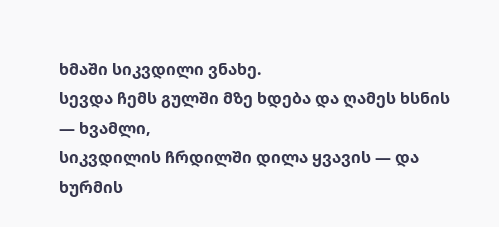ხმაში სიკვდილი ვნახე.
სევდა ჩემს გულში მზე ხდება და ღამეს ხსნის — ხვამლი,
სიკვდილის ჩრდილში დილა ყვავის — და ხურმის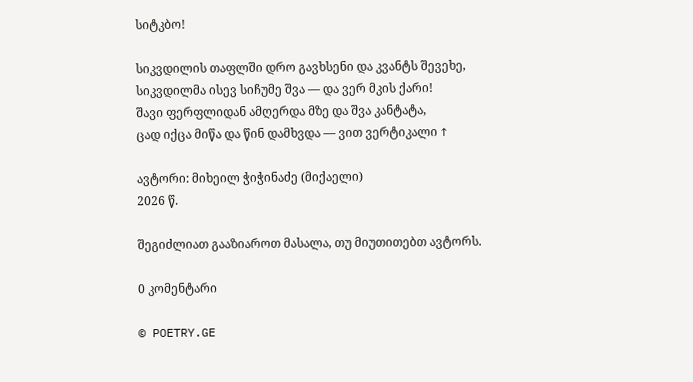სიტკბო!

სიკვდილის თაფლში დრო გავხსენი და კვანტს შევეხე,
სიკვდილმა ისევ სიჩუმე შვა — და ვერ მკის ქარი!
შავი ფერფლიდან ამღერდა მზე და შვა კანტატა,
ცად იქცა მიწა და წინ დამხვდა — ვით ვერტიკალი ↑

ავტორი: მიხეილ ჭიჭინაძე (მიქაელი)
2026 წ.

შეგიძლიათ გააზიაროთ მასალა, თუ მიუთითებთ ავტორს.

0 კომენტარი

© POETRY.GE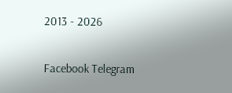2013 - 2026

Facebook Telegram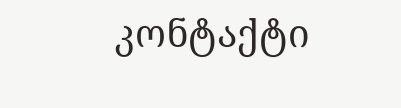კონტაქტი